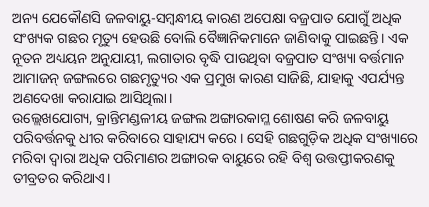ଅନ୍ୟ ଯେକୌଣସି ଜଳବାୟୁ-ସମ୍ବନ୍ଧୀୟ କାରଣ ଅପେକ୍ଷା ବଜ୍ରପାତ ଯୋଗୁଁ ଅଧିକ ସଂଖ୍ୟକ ଗଛର ମୃତ୍ୟୁ ହେଉଛି ବୋଲି ବୈଜ୍ଞାନିକମାନେ ଜାଣିବାକୁ ପାଇଛନ୍ତି। ଏକ ନୂତନ ଅଧ୍ୟୟନ ଅନୁଯାୟୀ, ଲଗାତାର ବୃଦ୍ଧି ପାଉଥିବା ବଜ୍ରପାତ ସଂଖ୍ୟା ବର୍ତ୍ତମାନ ଆମାଜନ୍ ଜଙ୍ଗଲରେ ଗଛମୃତ୍ୟୁର ଏକ ପ୍ରମୁଖ କାରଣ ସାଜିଛି, ଯାହାକୁ ଏପର୍ଯ୍ୟନ୍ତ ଅଣଦେଖା କରାଯାଇ ଆସିଥିଲା।
ଉଲ୍ଲେଖଯୋଗ୍ୟ, କ୍ରାନ୍ତିମଣ୍ଡଳୀୟ ଜଙ୍ଗଲ ଅଙ୍ଗାରକାମ୍ଳ ଶୋଷଣ କରି ଜଳବାୟୁ ପରିବର୍ତ୍ତନକୁ ଧୀର କରିବାରେ ସାହାଯ୍ୟ କରେ। ସେହି ଗଛଗୁଡ଼ିକ ଅଧିକ ସଂଖ୍ୟାରେ ମରିବା ଦ୍ବାରା ଅଧିକ ପରିମାଣର ଅଙ୍ଗାରକ ବାୟୁରେ ରହି ବିଶ୍ୱ ଉତ୍ତପ୍ତୀକରଣକୁ ତୀବ୍ରତର କରିଥାଏ।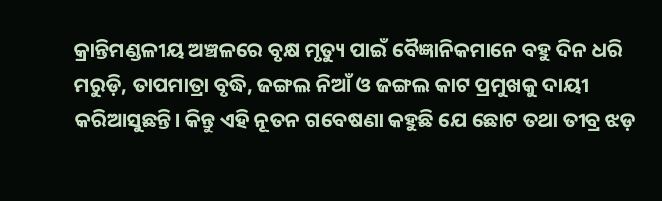କ୍ରାନ୍ତିମଣ୍ଡଳୀୟ ଅଞ୍ଚଳରେ ବୃକ୍ଷ ମୃତ୍ୟୁ ପାଇଁ ବୈଜ୍ଞାନିକମାନେ ବହୁ ଦିନ ଧରି ମରୁଡ଼ି, ତାପମାତ୍ରା ବୃଦ୍ଧି, ଜଙ୍ଗଲ ନିଆଁ ଓ ଜଙ୍ଗଲ କାଟ ପ୍ରମୁଖକୁ ଦାୟୀ କରିଆସୁଛନ୍ତି। କିନ୍ତୁ ଏହି ନୂତନ ଗବେଷଣା କହୁଛି ଯେ ଛୋଟ ତଥା ତୀବ୍ର ଝଡ଼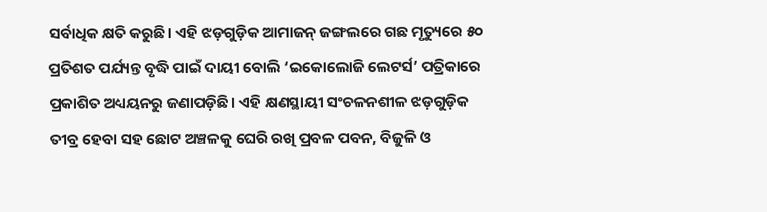ସର୍ବାଧିକ କ୍ଷତି କରୁଛି। ଏହି ଝଡ଼ଗୁଡ଼ିକ ଆମାଜନ୍ ଜଙ୍ଗଲରେ ଗଛ ମୃତ୍ୟୁରେ ୫୦ ପ୍ରତିଶତ ପର୍ଯ୍ୟନ୍ତ ବୃଦ୍ଧି ପାଇଁ ଦାୟୀ ବୋଲି ‘ଇକୋଲୋଜି ଲେଟର୍ସ’ ପତ୍ରିକାରେ ପ୍ରକାଶିତ ଅଧ୍ୟୟନରୁ ଜଣାପଡ଼ିଛି। ଏହି କ୍ଷଣସ୍ଥାୟୀ ସଂଚଳନଶୀଳ ଝଡ଼ଗୁଡ଼ିକ ତୀବ୍ର ହେବା ସହ ଛୋଟ ଅଞ୍ଚଳକୁ ଘେରି ରଖି ପ୍ରବଳ ପବନ, ବିଜୁଳି ଓ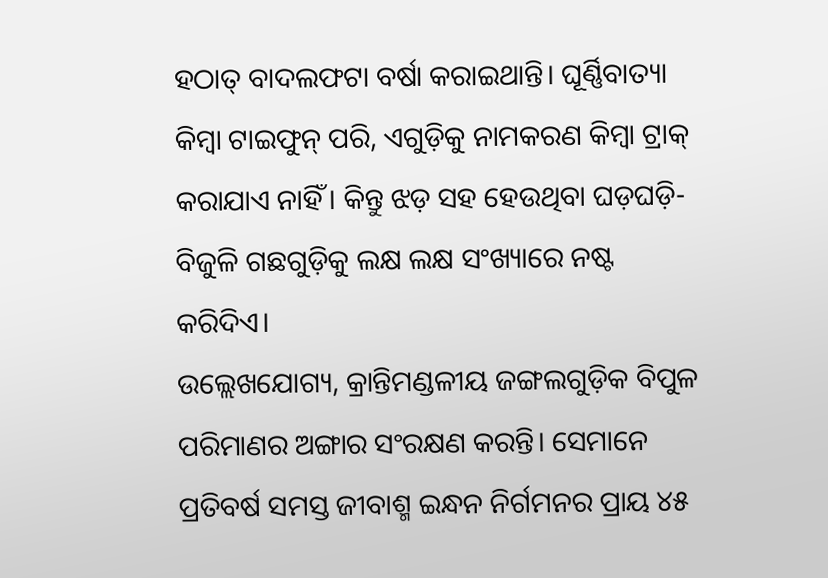ହଠାତ୍ ବାଦଲଫଟା ବର୍ଷା କରାଇଥାନ୍ତି। ଘୂର୍ଣ୍ଣିବାତ୍ୟା କିମ୍ବା ଟାଇଫୁନ୍ ପରି, ଏଗୁଡ଼ିକୁ ନାମକରଣ କିମ୍ବା ଟ୍ରାକ୍ କରାଯାଏ ନାହିଁ। କିନ୍ତୁ ଝଡ଼ ସହ ହେଉଥିବା ଘଡ଼ଘଡ଼ି-ବିଜୁଳି ଗଛଗୁଡ଼ିକୁ ଲକ୍ଷ ଲକ୍ଷ ସଂଖ୍ୟାରେ ନଷ୍ଟ କରିଦିଏ।
ଉଲ୍ଲେଖଯୋଗ୍ୟ, କ୍ରାନ୍ତିମଣ୍ଡଳୀୟ ଜଙ୍ଗଲଗୁଡ଼ିକ ବିପୁଳ ପରିମାଣର ଅଙ୍ଗାର ସଂରକ୍ଷଣ କରନ୍ତି। ସେମାନେ ପ୍ରତିବର୍ଷ ସମସ୍ତ ଜୀବାଶ୍ମ ଇନ୍ଧନ ନିର୍ଗମନର ପ୍ରାୟ ୪୫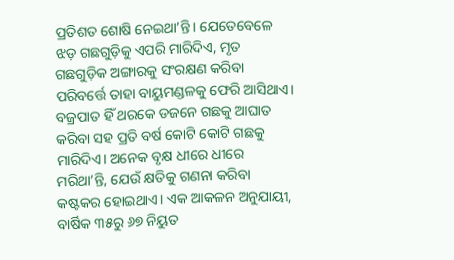ପ୍ରତିଶତ ଶୋଷି ନେଇଥା’ନ୍ତି। ଯେତେବେଳେ ଝଡ଼ ଗଛଗୁଡ଼ିକୁ ଏପରି ମାରିଦିଏ, ମୃତ ଗଛଗୁଡ଼ିକ ଅଙ୍ଗାରକୁ ସଂରକ୍ଷଣ କରିବା ପରିବର୍ତ୍ତେ ତାହା ବାୟୁମଣ୍ଡଳକୁ ଫେରି ଆସିଥାଏ। ବଜ୍ରପାତ ହିଁ ଥରକେ ଡଜନେ ଗଛକୁ ଆଘାତ କରିବା ସହ ପ୍ରତି ବର୍ଷ କୋଟି କୋଟି ଗଛକୁ ମାରିଦିଏ। ଅନେକ ବୃକ୍ଷ ଧୀରେ ଧୀରେ ମରିଥା’ନ୍ତି, ଯେଉଁ କ୍ଷତିକୁ ଗଣନା କରିବା କଷ୍ଟକର ହୋଇଥାଏ। ଏକ ଆକଳନ ଅନୁଯାୟୀ, ବାର୍ଷିକ ୩୫ରୁ ୬୭ ନିୟୁତ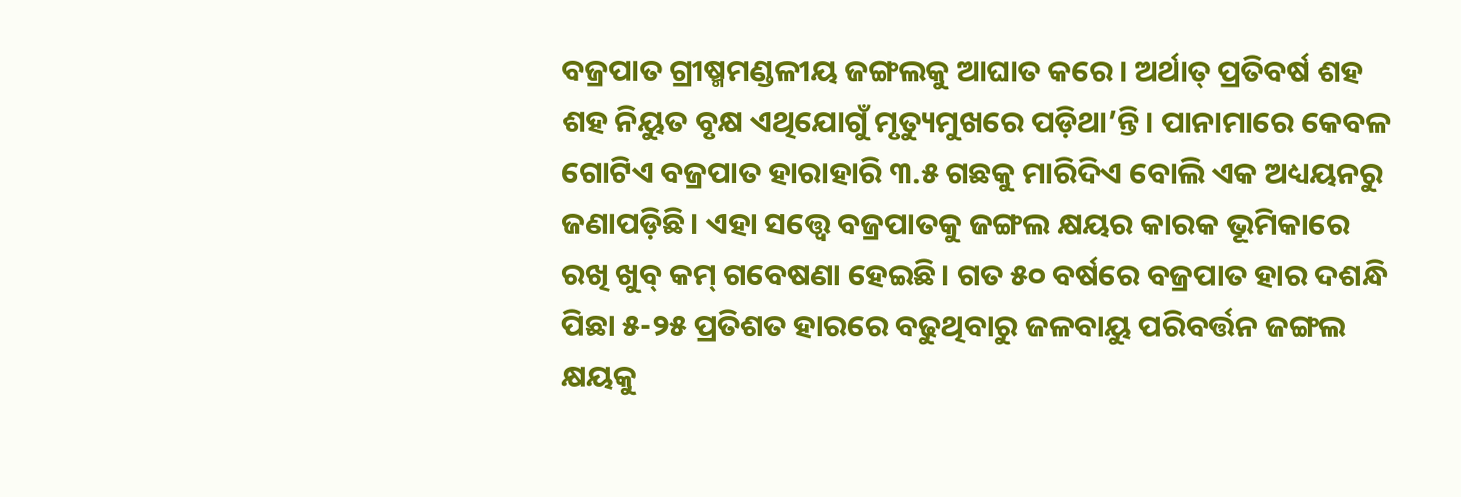ବଜ୍ରପାତ ଗ୍ରୀଷ୍ମମଣ୍ଡଳୀୟ ଜଙ୍ଗଲକୁ ଆଘାତ କରେ। ଅର୍ଥାତ୍ ପ୍ରତିବର୍ଷ ଶହ ଶହ ନିୟୁତ ବୃକ୍ଷ ଏଥିଯୋଗୁଁ ମୃତ୍ୟୁମୁଖରେ ପଡ଼ିଥା’ନ୍ତି। ପାନାମାରେ କେବଳ ଗୋଟିଏ ବଜ୍ରପାତ ହାରାହାରି ୩.୫ ଗଛକୁ ମାରିଦିଏ ବୋଲି ଏକ ଅଧ୍ୟୟନରୁ ଜଣାପଡ଼ିଛି। ଏହା ସତ୍ତ୍ବେ ବଜ୍ରପାତକୁ ଜଙ୍ଗଲ କ୍ଷୟର କାରକ ଭୂମିକାରେ ରଖି ଖୁବ୍ କମ୍ ଗବେଷଣା ହେଇଛି। ଗତ ୫୦ ବର୍ଷରେ ବଜ୍ରପାତ ହାର ଦଶନ୍ଧି ପିଛା ୫-୨୫ ପ୍ରତିଶତ ହାରରେ ବଢୁଥିବାରୁ ଜଳବାୟୁ ପରିବର୍ତ୍ତନ ଜଙ୍ଗଲ କ୍ଷୟକୁ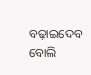ବଢ଼ାଇଦେବ ବୋଲି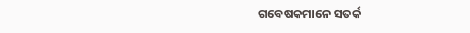ଗବେଷକମାନେ ସତର୍କ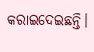କରାଇଦେଇଛନ୍ତି।